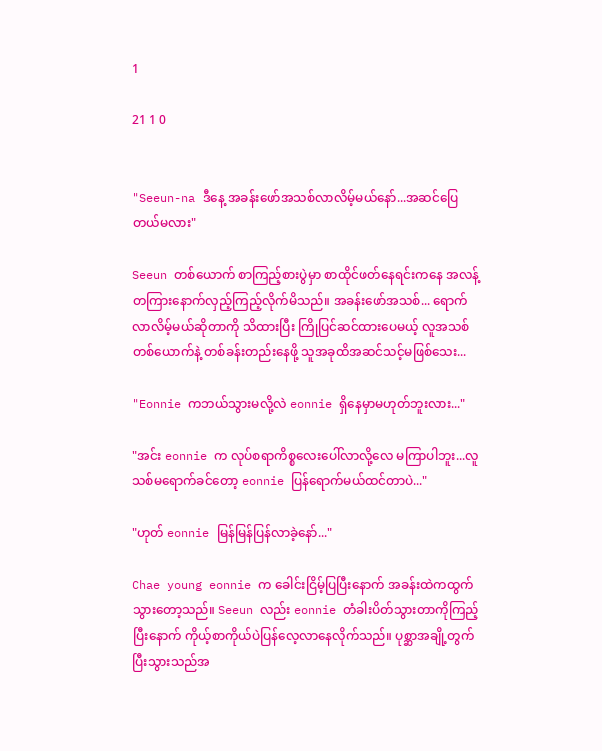1

21 1 0


"Seeun-na ဒီနေ့ အခန်းဖော်အသစ်လာလိမ့်မယ်နော်...အဆင်ပြေတယ်မလား"

Seeun တစ်ယောက် စာကြည့်စားပွဲမှာ စာထိုင်ဖတ်နေရင်းကနေ အလန့်တကြားနောက်လှည့်ကြည့်လိုက်မိသည်။ အခန်းဖော်အသစ်... ရောက်လာလိမ့်မယ်ဆိုတာကို သိထားပြီး ကြိုပြင်ဆင်ထားပေမယ့် လူအသစ်တစ်ယောက်နဲ့ တစ်ခန်းတည်းနေဖို့ သူအခုထိအဆင်သင့်မဖြစ်သေး...

"Eonnie ကဘယ်သွားမလို့လဲ eonnie ရှိနေမှာမဟုတ်ဘူးလား..."

"အင်း eonnie က လုပ်စရာကိစ္စလေးပေါ်လာလို့လေ မကြာပါဘူး...လူသစ်မရောက်ခင်တော့ eonnie ပြန်ရောက်မယ်ထင်တာပဲ..."

"ဟုတ် eonnie မြန်မြန်ပြန်လာခဲ့နော်..."

Chae young eonnie က ခေါင်းငြိမ့်ပြပြီးနောက် အခန်းထဲကထွက်သွားတော့သည်။ Seeun လည်း eonnie တံခါးပိတ်သွားတာကိုကြည့်ပြီးနောက် ကိုယ့်စာကိုယ်ပဲပြန်လေ့လာနေလိုက်သည်။ ပုစ္ဆာအချို့တွက်ပြီးသွားသည်အ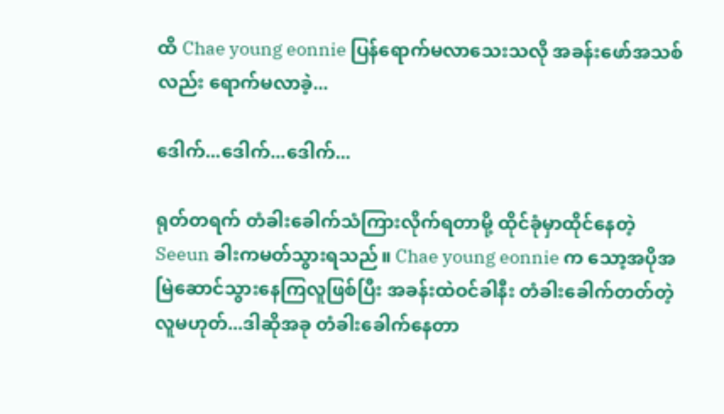ထိ Chae young eonnie ပြန်ရောက်မလာသေးသလို အခန်းဖော်အသစ်လည်း ရောက်မလာခဲ့...

ဒေါက်...ဒေါက်...ဒေါက်...

ရုတ်တရက် တံခါးခေါက်သံကြားလိုက်ရတာမို့ ထိုင်ခုံမှာထိုင်နေတဲ့ Seeun ခါးကမတ်သွားရသည်။ Chae young eonnie က သော့အပိုအမြဲဆောင်သွားနေကြလူဖြစ်ပြီး အခန်းထဲဝင်ခါနီး တံခါးခေါက်တတ်တဲ့လူမဟုတ်...ဒါဆိုအခု တံခါးခေါက်နေတာ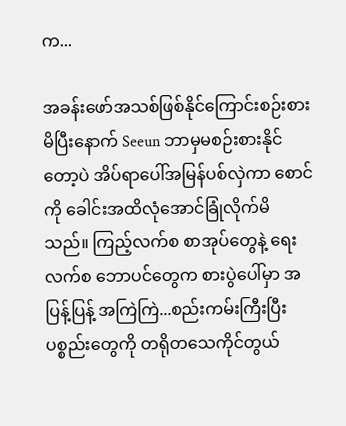က...

အခန်းဖော်အသစ်ဖြစ်နိုင်ကြောင်းစဉ်းစားမိပြီးနောက် Seeun ဘာမှမစဉ်းစားနိုင်တော့ပဲ အိပ်ရာပေါ်အမြန်ပစ်လှဲကာ စောင်ကို ခေါင်းအထိလုံအောင်ခြုံလိုက်မိသည်။ ကြည့်လက်စ စာအုပ်တွေနဲ့ ရေးလက်စ ဘောပင်တွေက စားပွဲပေါ်မှာ အပြန့်ပြန့် အကြဲကြဲ...စည်းကမ်းကြီးပြီး ပစ္စည်းတွေကို တရိုတသေကိုင်တွယ်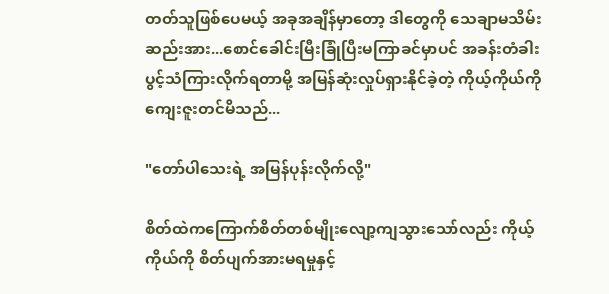တတ်သူဖြစ်ပေမယ့် အခုအချိန်မှာတော့ ဒါတွေကို သေချာမသိမ်းဆည်းအား...စောင်ခေါင်းမြီးခြုံပြီးမကြာခင်မှာပင် အခန်းတံခါးပွင့်သံကြားလိုက်ရတာမို့ အမြန်ဆုံးလှုပ်ရှားနိုင်ခဲ့တဲ့ ကိုယ့်ကိုယ်ကို ကျေးဇူးတင်မိသည်...

"တော်ပါသေးရဲ့ အမြန်ပုန်းလိုက်လို့"

စိတ်ထဲကကြောက်စိတ်တစ်မျိုးလျော့ကျသွားသော်လည်း ကိုယ့်ကိုယ်ကို စိတ်ပျက်အားမရမှုနှင့်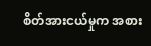စိတ်အားငယ်မှုက အစား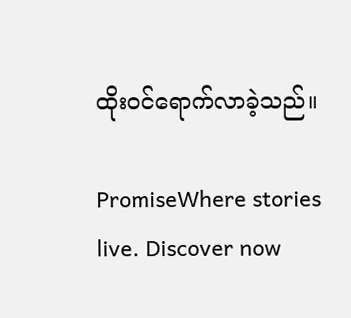ထိုးဝင်ရောက်လာခဲ့သည်။

PromiseWhere stories live. Discover now